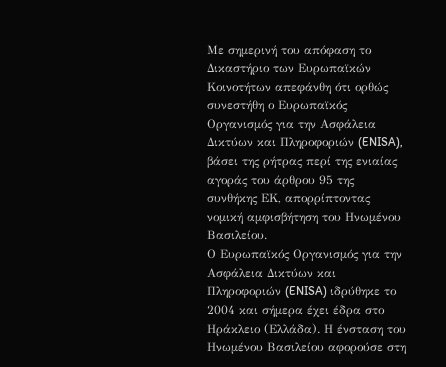Με σημερινή του απόφαση το Δικαστήριο των Ευρωπαϊκών Κοινοτήτων απεφάνθη ότι ορθώς συνεστήθη ο Ευρωπαϊκός Οργανισμός για την Ασφάλεια Δικτύων και Πληροφοριών (ENISA), βάσει της ρήτρας περί της ενιαίας αγοράς του άρθρου 95 της συνθήκης ΕΚ, απορρίπτοντας νομική αμφισβήτηση του Ηνωμένου Βασιλείου.
Ο Ευρωπαϊκός Οργανισμός για την Ασφάλεια Δικτύων και Πληροφοριών (ENISA) ιδρύθηκε το 2004 και σήμερα έχει έδρα στο Ηράκλειο (Ελλάδα). Η ένσταση του Ηνωμένου Βασιλείου αφορούσε στη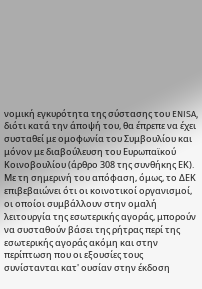νομική εγκυρότητα της σύστασης του ENISA, διότι κατά την άποψή του, θα έπρεπε να έχει συσταθεί με ομοφωνία του Συμβουλίου και μόνον με διαβούλευση του Ευρωπαϊκού Κοινοβουλίου (άρθρο 308 της συνθήκης ΕΚ). Με τη σημερινή του απόφαση, όμως, το ΔΕΚ επιβεβαιώνει ότι οι κοινοτικοί οργανισμοί, οι οποίοι συμβάλλουν στην ομαλή λειτουργία της εσωτερικής αγοράς, μπορούν να συσταθούν βάσει της ρήτρας περί της εσωτερικής αγοράς ακόμη και στην περίπτωση που οι εξουσίες τους συνίστανται κατ' ουσίαν στην έκδοση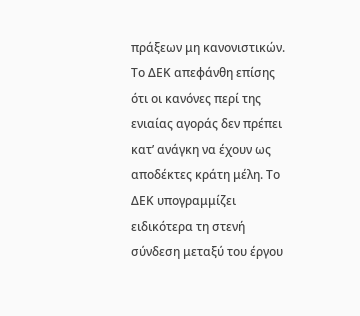πράξεων μη κανονιστικών. Το ΔΕΚ απεφάνθη επίσης ότι οι κανόνες περί της ενιαίας αγοράς δεν πρέπει κατ’ ανάγκη να έχουν ως αποδέκτες κράτη μέλη. Το ΔΕΚ υπογραμμίζει ειδικότερα τη στενή σύνδεση μεταξύ του έργου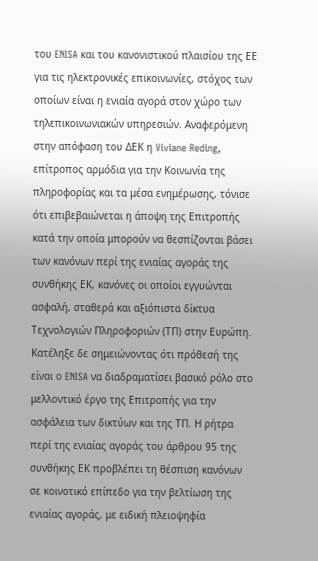του ENISA και του κανονιστικού πλαισίου της ΕΕ για τις ηλεκτρονικές επικοινωνίες, στόχος των οποίων είναι η ενιαία αγορά στον χώρο των τηλεπικοινωνιακών υπηρεσιών. Αναφερόμενη στην απόφαση του ΔΕΚ η Viviane Reding, επίτροπος αρμόδια για την Κοινωνία της πληροφορίας και τα μέσα ενημέρωσης, τόνισε ότι επιβεβαιώνεται η άποψη της Επιτροπής κατά την οποία μπορούν να θεσπίζονται βάσει των κανόνων περί της ενιαίας αγοράς της συνθήκης ΕΚ, κανόνες οι οποίοι εγγυώνται ασφαλή, σταθερά και αξιόπιστα δίκτυα Τεχνολογιών Πληροφοριών (ΤΠ) στην Ευρώπη. Κατέληξε δε σημειώνοντας ότι πρόθεσή της είναι ο ENISA να διαδραματίσει βασικό ρόλο στο μελλοντικό έργο της Επιτροπής για την ασφάλεια των δικτύων και της ΤΠ. Η ρήτρα περί της ενιαίας αγοράς του άρθρου 95 της συνθήκης ΕΚ προβλέπει τη θέσπιση κανόνων σε κοινοτικό επίπεδο για την βελτίωση της ενιαίας αγοράς, με ειδική πλειοψηφία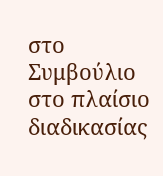στο Συμβούλιο στο πλαίσιο διαδικασίας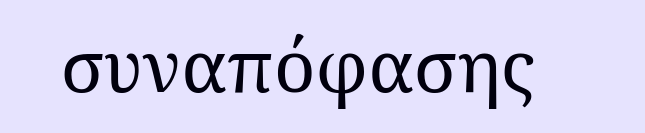συναπόφασης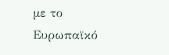με το Ευρωπαϊκό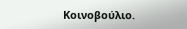Κοινοβούλιο.